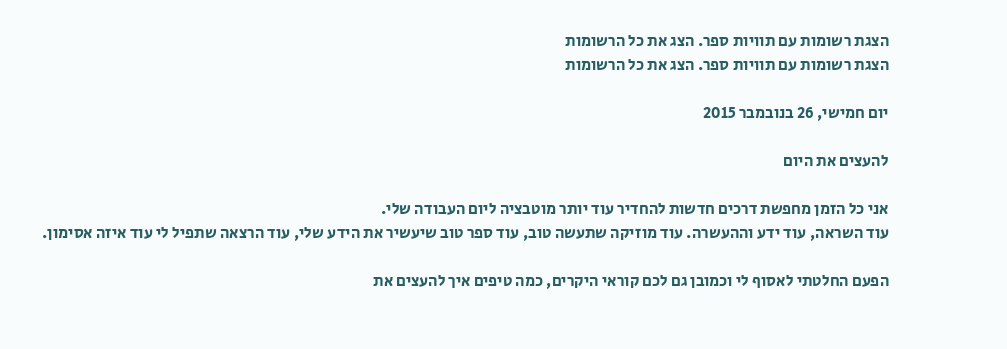הצגת רשומות עם תוויות ספר. הצג את כל הרשומות
הצגת רשומות עם תוויות ספר. הצג את כל הרשומות

יום חמישי, 26 בנובמבר 2015

להעצים את היום

אני כל הזמן מחפשת דרכים חדשות להחדיר עוד יותר מוטבציה ליום העבודה שלי.
עוד השראה, עוד ידע וההעשרה. עוד מוזיקה שתעשה טוב, עוד ספר טוב שיעשיר את הידע שלי, עוד הרצאה שתפיל לי עוד איזה אסימון.

הפעם החלטתי לאסוף לי וכמובן גם לכם קוראי היקרים, כמה טיפים איך להעצים את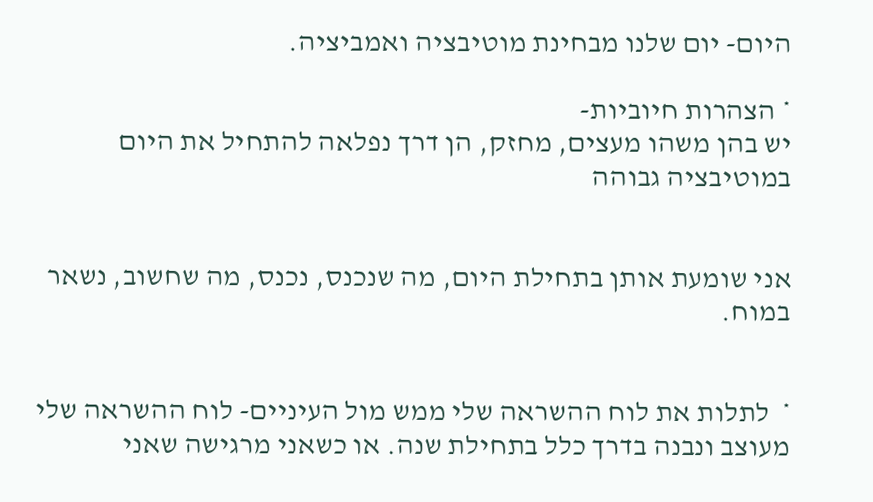היום- יום שלנו מבחינת מוטיבציה ואמביציה.

* הצהרות חיוביות-
יש בהן משהו מעצים, מחזק, הן דרך נפלאה להתחיל את היום במוטיבציה גבוהה


אני שומעת אותן בתחילת היום, מה שנכנס, נכנס, מה שחשוב, נשאר במוח.


*  לתלות את לוח ההשראה שלי ממש מול העיניים- לוח ההשראה שלי מעוצב ונבנה בדרך כלל בתחילת שנה. או כשאני מרגישה שאני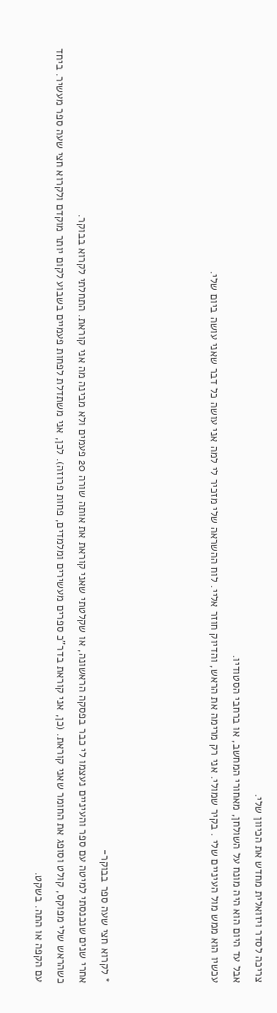צריכה לסדר ויזואלית מחדש את הכיוון שלי.
אבל עד היום הוא היה מונח על השולחן, מאחורי המחשב, או ברחבי הסטודיו.
עכשיו הוא ממש מול העיניים שלי . בקיר שמולי. אני רק מרימה את הראש, והדיוק חוזר אליי. לוח ההשראה שלי מזכיר לי למה אני עושה כל דבר שאני עושה ביום שלי.




* לקרוא חצי שעה ספר בבוקר-
אחרי שנים שנכנסתי למיטה עם ספר והעיניים נעצמו לי כבר בפסקה הראשונה, או שקלטתי שאני קוראת את אותה שורה 20 פעמים ולא מבינה מה אני קוראת. התחלתי לקרוא בבוקר.
כשהראש שלי מפוקס, קולט וסופג את החומר שאני קוראת. (כן, אני קוראת בדר"כ ספרים מעשירים ומלמדים, פחות פרוזה). לכן, אני משתדלת לפחות פעמיים בשבוע לקום יותר מוקדם ולקרוא חצי שעה ספר מעשיר. ביחד עם הקפה או התה. בשקט.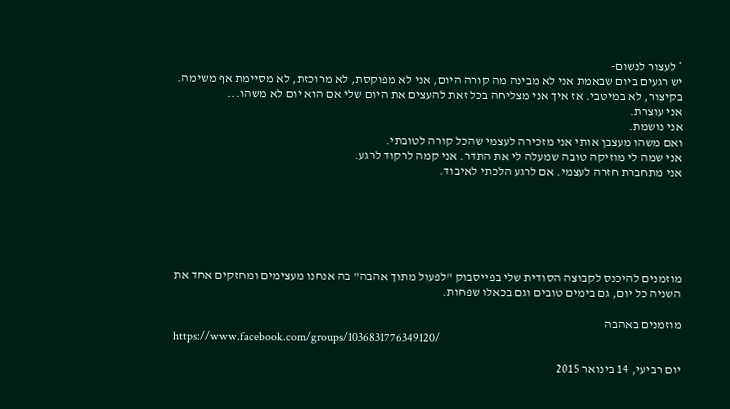* לעצור לנשום-
יש רגעים ביום שבאמת אני לא מבינה מה קורה היום, אני לא מפוקסת, לא מרוכזת, לא מסיימת אף משימה.
בקיצור, לא במיטבי. אז איך אני מצליחה בכל זאת להעצים את היום שלי אם הוא יום לא משהו...
אני עוצרת.
אני נושמת.
ואם משהו מעצבן אותי אני מזכירה לעצמי שהכל קורה לטובתי.
אני שמה לי מוזיקה טובה שמעלה לי את התדר. אני קמה לרקוד לרגע.
אני מתחברת חזרה לעצמי. אם לרגע הלכתי לאיבוד.






מוזמנים להיכנס לקבוצה הסודית שלי בפייסבוק "לפעול מתוך אהבה" בה אנחנו מעצימים ומחזקים אחד את השניה כל יום, גם בימים טובים וגם בכאלו שפחות.

מוזמנים באהבה
https://www.facebook.com/groups/1036831776349120/

יום רביעי, 14 בינואר 2015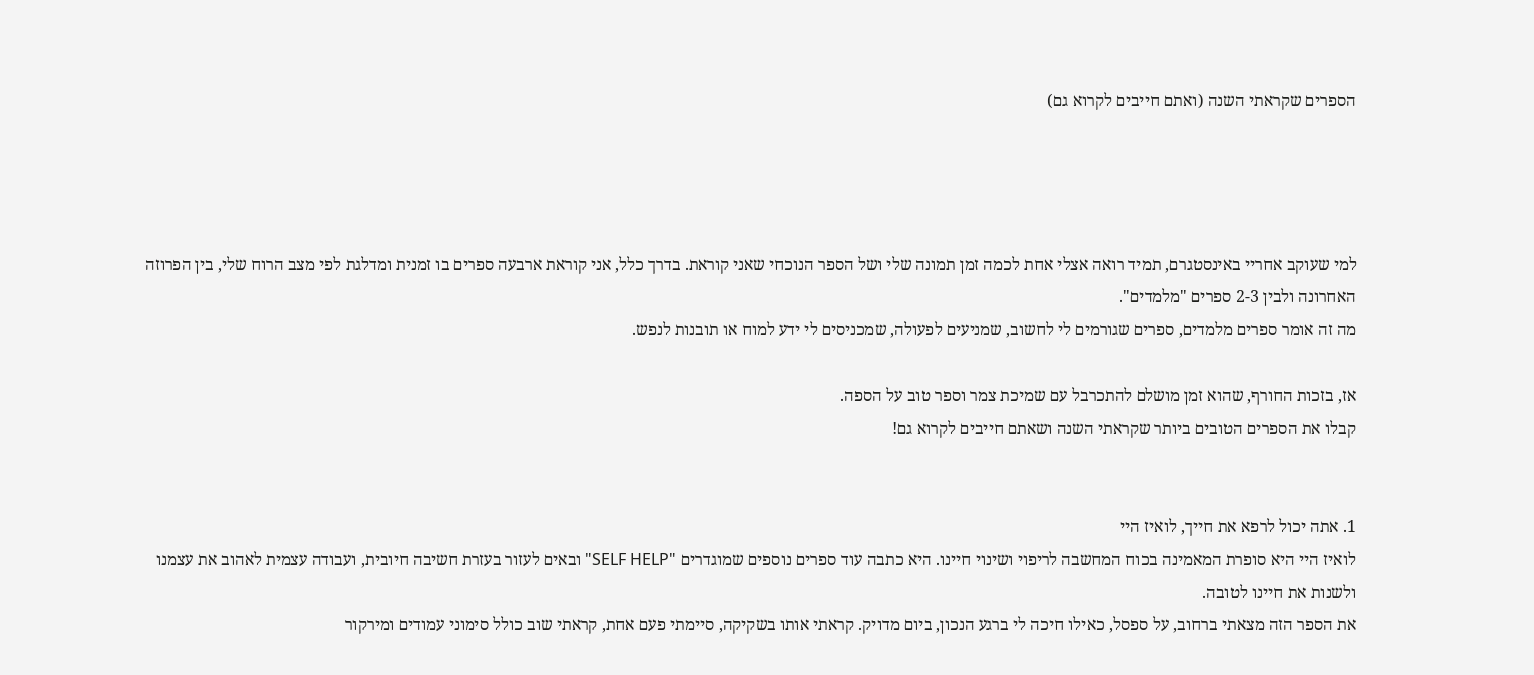הספרים שקראתי השנה (ואתם חייבים לקרוא גם)




למי שעוקב אחריי באינסטגרם, תמיד רואה אצלי אחת לכמה זמן תמונה שלי ושל הספר הנוכחי שאני קוראת. בדרך כלל, אני קוראת ארבעה ספרים בו זמנית ומדלגת לפי מצב הרוח שלי, בין הפרוזה האחרונה ולבין 2-3 ספרים "מלמדים".
מה זה אומר ספרים מלמדים, ספרים שגורמים לי לחשוב, שמניעים לפעולה, שמכניסים לי ידע למוח או תובנות לנפש.

אז, בזכות החורף, שהוא זמן מושלם להתכרבל עם שמיכת צמר וספר טוב על הספה.
קבלו את הספרים הטובים ביותר שקראתי השנה ושאתם חייבים לקרוא גם!


1. אתה יכול לרפא את חייך, לואיז היי
לואיז היי היא סופרת המאמינה בכוח המחשבה לריפוי ושינוי חיינו. היא כתבה עוד ספרים נוספים שמוגדרים "SELF HELP" ובאים לעזור בעזרת חשיבה חיובית, ועבודה עצמית לאהוב את עצמנו ולשנות את חיינו לטובה.
את הספר הזה מצאתי ברחוב, על ספסל, כאילו חיכה לי ברגע הנכון, ביום מדויק. קראתי אותו בשקיקה, סיימתי פעם אחת, קראתי שוב כולל סימוני עמודים ומירקור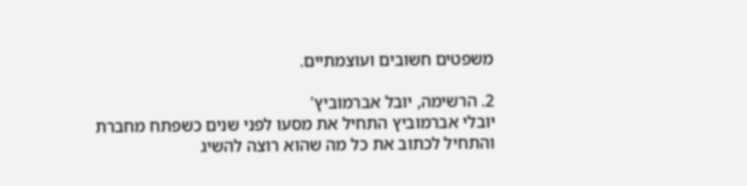משפטים חשובים ועוצמתיים.

2. הרשימה, יובל אברמוביץ'
יובלי אברמוביץ התחיל את מסעו לפני שנים כשפתח מחברת והתחיל לכתוב את כל מה שהוא רוצה להשיג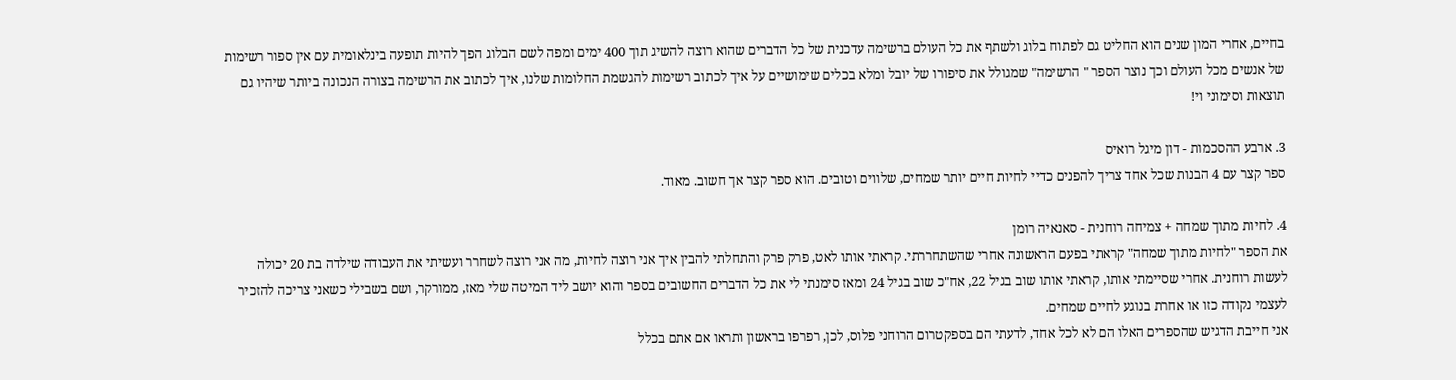בחיים, אחרי המון שנים הוא החליט גם לפתוח בלוג ולשתף את כל העולם ברשימה עדכנית של כל הדברים שהוא רוצה להשיג תוך 400 ימים ומפה לשם הבלוג הפך להיות תופעה בינלאומית עם אין ספור רשימות של אנשים מכל העולם וכך נוצר הספר " הרשימה" שמגולל את סיפורו של יובל ומלא בכלים שימושיים על איך לכתוב רשימות להגשמת החלומות שלנו, איך לכתוב את הרשימה בצורה הנכונה ביותר שיהיו גם תוצאות וסימוני וי!

3. ארבע ההסכמות - דון מיגל רואיס
ספר קצר עם 4 הבנות שכל אחד צריך להפנים כדיי לחיות חיים יותר שמחים, שלווים וטובים. הוא ספר קצר אך חשוב. מאוד.

4. לחיות מתוך שמחה + צמיחה רוחנית - סאנאיה רומן
את הספר "לחיות מתוך שמחה" קראתי בפעם הראשונה אחרי שהשתחררתי. קראתי אותו לאט, פרק פרק והתחלתי להבין איך אני רוצה לחיות, מה אני רוצה לשחרר ועשיתי את העבודה שילדה בת 20 יכולה לעשות רוחנית. אחרי שסיימתי אותו, קראתי אותו שוב בגיל 22, אח"כ שוב בגיל 24 ומאז סימנתי לי את כל הדברים החשובים בספר והוא יושב ליד המיטה שלי מאז, ממורקר, ושם בשבילי כשאני צריכה להזכיר לעצמי נקודה כזו או אחרת בנוגע לחיים שמחים.
אני חייבת הדגיש שהספרים האלו הם לא לכל אחד, לדעתי הם בספקטרום הרוחני פלוס, לכן, רפרפו בראשון ותראו אם אתם בכלל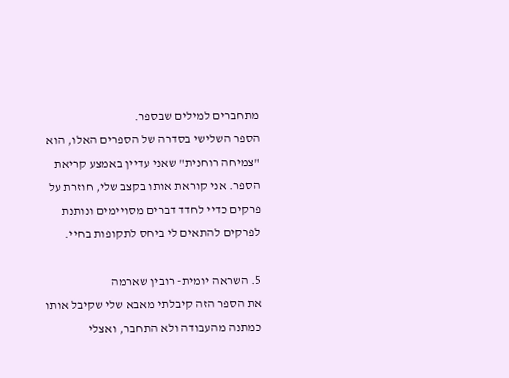מתחברים למילים שבספר.
הספר השלישי בסדרה של הספרים האלו, הוא "צמיחה רוחנית" שאני עדיין באמצע קריאת הספר. אני קוראת אותו בקצב שלי, חוזרת על פרקים כדיי לחדד דברים מסויימים ונותנת לפרקים להתאים לי ביחס לתקופות בחיי.

5. השראה יומית- רובין שארמה
את הספר הזה קיבלתי מאבא שלי שקיבל אותו כמתנה מהעבודה ולא התחבר, ואצלי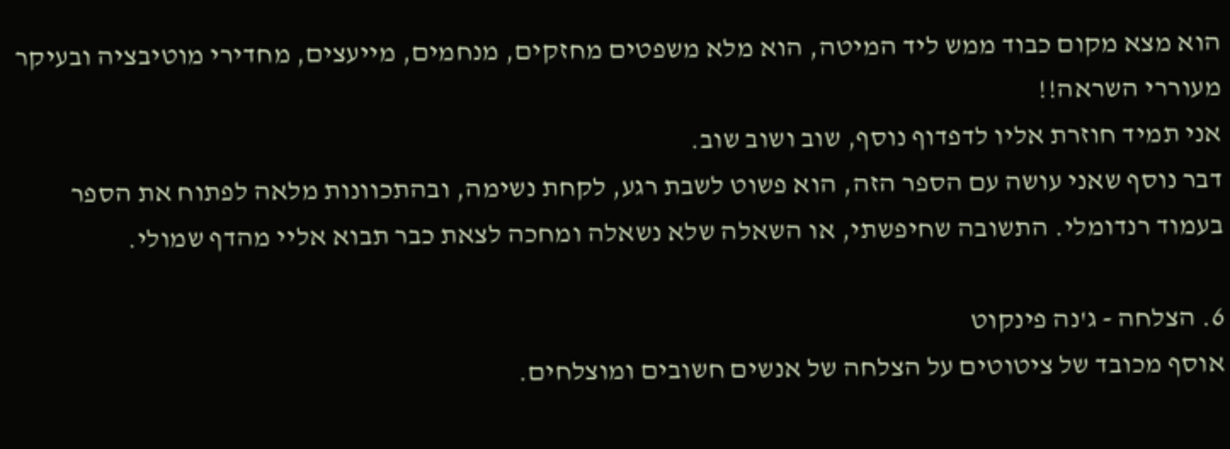הוא מצא מקום כבוד ממש ליד המיטה, הוא מלא משפטים מחזקים, מנחמים, מייעצים, מחדירי מוטיבציה ובעיקר מעוררי השראה!!
אני תמיד חוזרת אליו לדפדוף נוסף, שוב ושוב שוב.
דבר נוסף שאני עושה עם הספר הזה, הוא פשוט לשבת רגע, לקחת נשימה, ובהתכוונות מלאה לפתוח את הספר בעמוד רנדומלי. התשובה שחיפשתי, או השאלה שלא נשאלה ומחכה לצאת כבר תבוא אליי מהדף שמולי.

6. הצלחה - ג'נה פינקוט
אוסף מכובד של ציטוטים על הצלחה של אנשים חשובים ומוצלחים.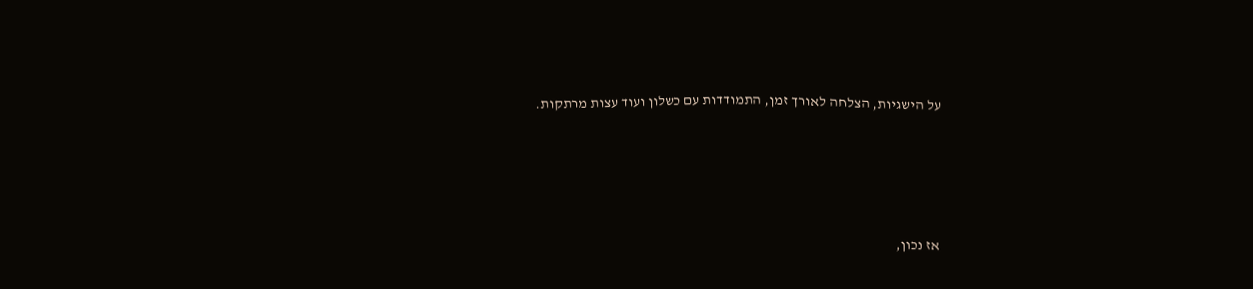על הישגיות, הצלחה לאורך זמן, התמודדות עם כשלון ועוד עצות מרתקות.




אז נכון,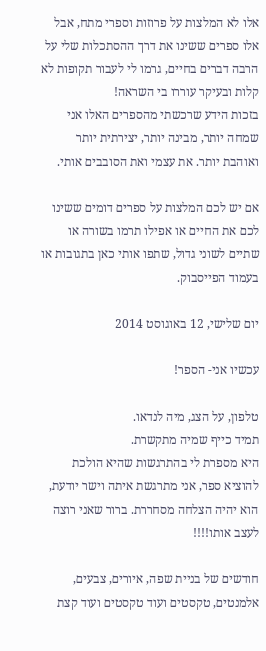אלו לא המלצות על פרוזות וספרי מתח, אבל אלו ספרים ששינו את דרך ההסתכלות שלי על הרבה דברים בחיים, גרמו לי לעבור תקופות לא קלות ובעיקר עוררו בי השראה!
בזכות הידע שרכשתי מהספרים האלו אני שמחה יותר, מבינה יותר, יצירתית יותר ואוהבת יותר. את עצמי ואת הסובבים אותי.

אם יש לכם המלצות על ספרים דומים ששינו לכם את החיים או אפילו תרמו בשורה או שתיים לשוני גדול, שתפו אותי כאן בתגובות או בעמוד הפייסבוק.

יום שלישי, 12 באוגוסט 2014

עכשיו אני- הספר!

טלפון, על הצג, מיה לנדאו.
תמיד כייף שמיה מתקשרת.
היא מספרת לי בהתרגשות שהיא הולכת להוציא ספר, אני מתרגשת איתה וישר יודעת, הוא יהיה הצלחה מסחררת. ברור שאני רוצה לעצב אותו!!!!

חודשים של בניית שפה, איורים, צבעים, אלמנטים, טקסטים ועוד טקסטים ועוד קצת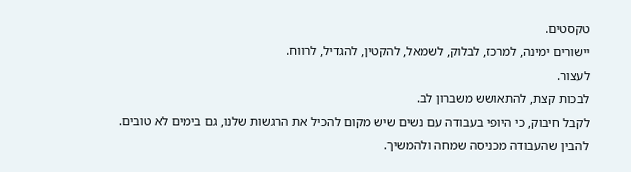טקסטים.
יישורים ימינה, למרכז, לבלוק, לשמאל, להקטין, להגדיל, לרווח.
לעצור.
לבכות קצת, להתאושש משברון לב.
לקבל חיבוק, כי היופי בעבודה עם נשים שיש מקום להכיל את הרגשות שלנו, גם בימים לא טובים.
להבין שהעבודה מכניסה שמחה ולהמשיך.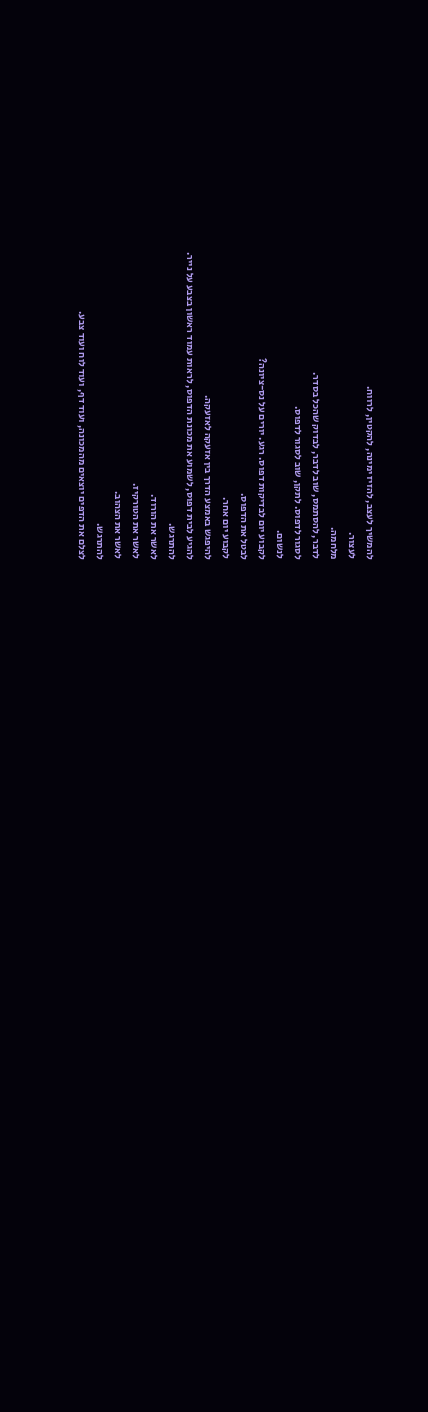להמשיך לעצב, להזיז ימינה, להקטין, לרווח.
לעצור.
מלחמה.
לדבר, להסתמס, שוב לדבר, לבדוק שהכל בסדר.
לסגור לדפוס. לתקן, שוב לסגור לדפוס.
לנשום.
לקבוע יום לבדיקות דפוס. רגע. יורים על נס-ציונה?
לבטל את הדפוס.
לקבוע יום אחר.
להיפגש באמצע הדרך בין אזעקה לאזעקה.
להגיע לבית דפוס, לשמוע את מכונת הדפוס, לראות עמוד ראשון בצבע על נייר.
להתרגש.
לאשר את הורוד.
לאשר את הטורקיז.
לאשר את הצהוב.
להתרגש.
לצלם את הדפים יוצאים מהמכונה, ועוד דף, ועוד לוח ועוד צבע.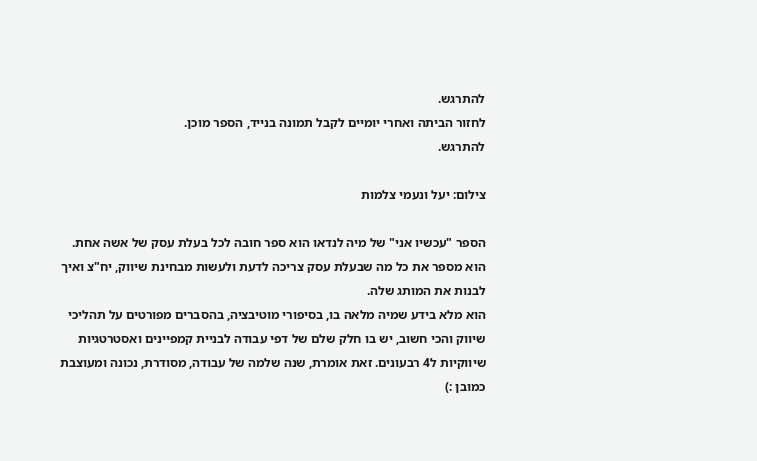להתרגש.
לחזור הביתה ואחרי יומיים לקבל תמונה בנייד, הספר מוכן.
להתרגש.

צילום: יעל ונעמי צלמות

הספר "עכשיו אני" של מיה לנדאו הוא ספר חובה לכל בעלת עסק של אשה אחת.
הוא מספר את כל מה שבעלת עסק צריכה לדעת ולעשות מבחינת שיווק, יח"צ ואיך לבנות את המותג שלה.
הוא מלא בידע שמיה מלאה בו, בסיפורי מוטיבציה, בהסברים מפורטים על תהליכי שיווק והכי חשוב, יש בו חלק שלם של דפי עבודה לבניית קמפיינים ואסטרטגיות שיווקיות ל4 רבעונים. זאת אומרת, שנה שלמה של עבודה, מסודרת, נכונה ומעוצבת כמובן :)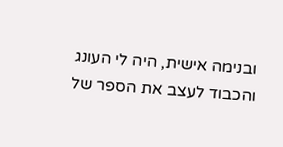ובנימה אישית, היה לי העונג והכבוד לעצב את הספר של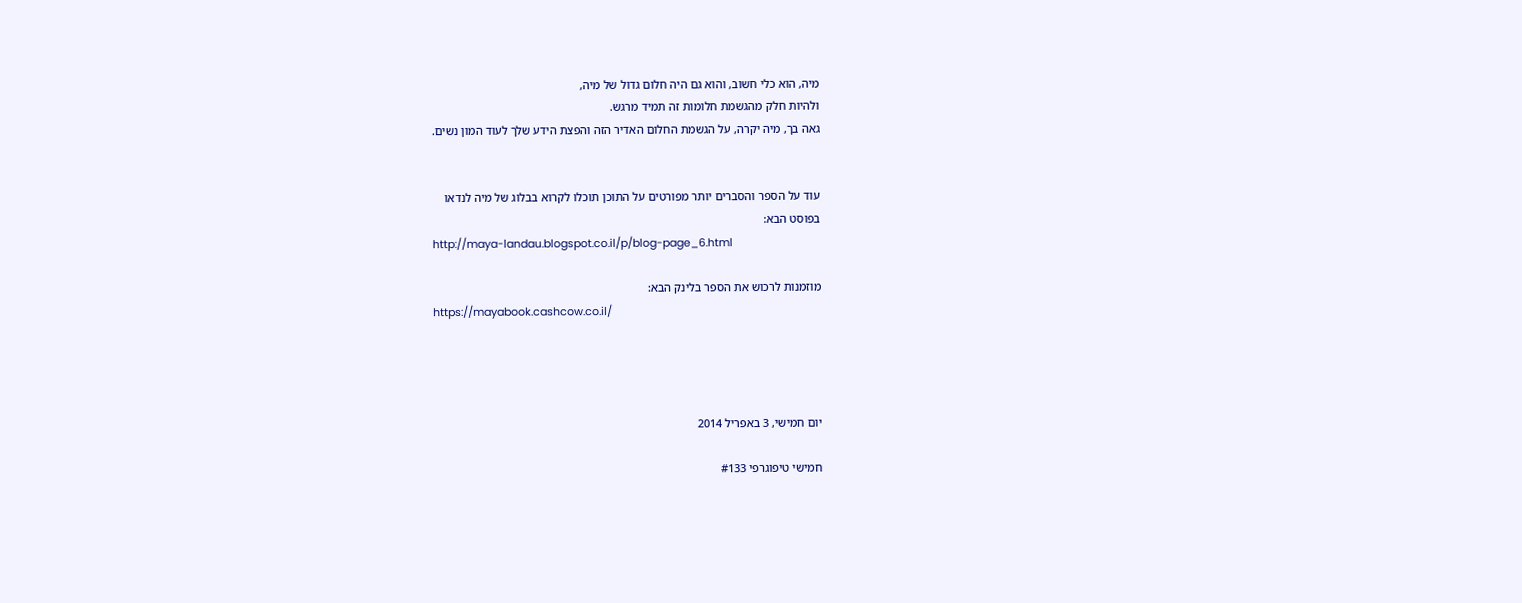מיה, הוא כלי חשוב, והוא גם היה חלום גדול של מיה,
ולהיות חלק מהגשמת חלומות זה תמיד מרגש.
גאה בך, מיה יקרה, על הגשמת החלום האדיר הזה והפצת הידע שלך לעוד המון נשים.


עוד על הספר והסברים יותר מפורטים על התוכן תוכלו לקרוא בבלוג של מיה לנדאו
בפוסט הבא:
http://maya-landau.blogspot.co.il/p/blog-page_6.html

מוזמנות לרכוש את הספר בלינק הבא:
https://mayabook.cashcow.co.il/




יום חמישי, 3 באפריל 2014

חמישי טיפוגרפי #133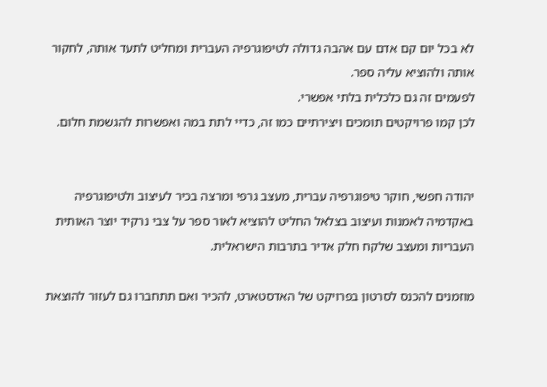לא בכל יום קם אדם עם אהבה גדולה לטיפוגרפיה העברית ומחליט לתעד אותה, לחקור אותה ולהוציא עליה ספר.
לפעמים זה גם כלכלית בלתי אפשרי.
לכן קמו פרויקטים תומכים ויצירתיים כמו זה, כדיי לתת במה ואפשרות להגשמת חלום.


יהודה חפשי, חוקר טיפוגרפיה עברית, מעצב גרפי ומרצה בכיר לעיצוב ולטיפוגרפיה באקדמיה לאמנות ועיצוב בצלאל החליט להוציא לאור ספר על צבי נרקיד יוצר האותית העבריות ומעצב שלקח חלק אדיר בתרבות הישראלית.

מוזמנים להכנס לסרטון בפרויקט של האדסטארט, להכיר ואם תתחברו גם לעזור להוצאת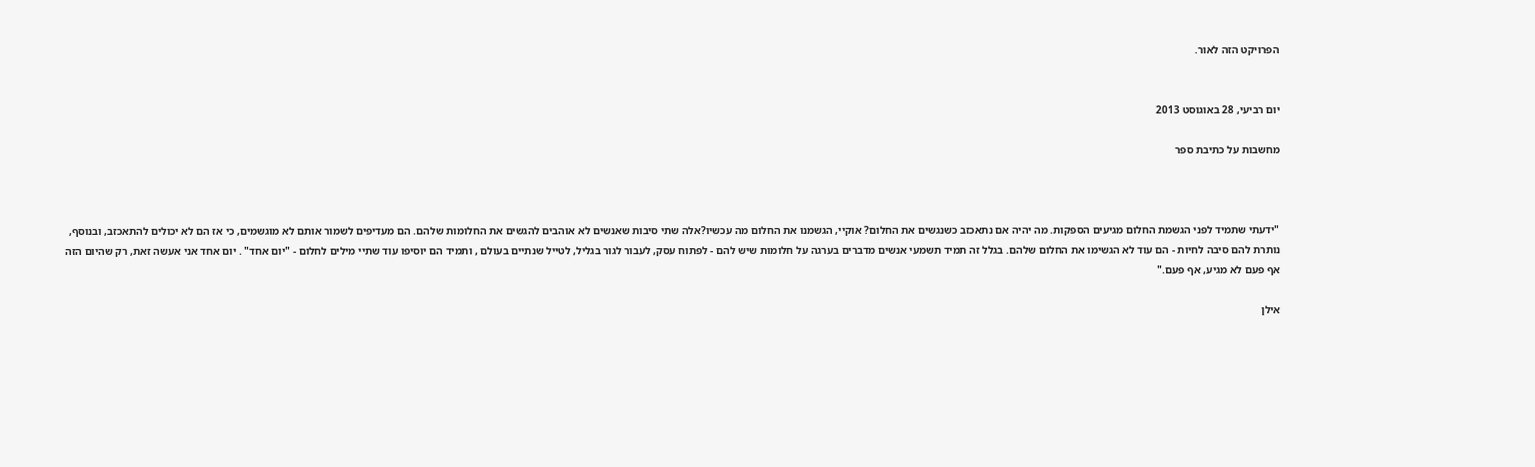הפרויקט הזה לאור.


יום רביעי, 28 באוגוסט 2013

מחשבות על כתיבת ספר



"ידעתי שתמיד לפני הגשמת החלום מגיעים הספקות. מה יהיה אם נתאכזב כשנגשים את החלום? אוקיי, הגשמנו את החלום מה עכשיו?אלה שתי סיבות שאנשים לא אוהבים להגשים את החלומות שלהם. הם מעדיפים לשמור אותם לא מוגשמים, כי אז הם לא יכולים להתאכזב, ובנוסף, נותרת להם סיבה לחיות - הם עוד לא הגשימו את החלום שלהם. בגלל זה תמיד תשמעי אנשים מדברים בערגה על חלומות שיש להם - לפתוח עסק, לעבור לגור בגליל, לטייל שנתיים בעולם , ותמיד הם יוסיפו עוד שתיי מילים לחלום - "יום אחד" . יום אחד אני אעשה זאת, רק שהיום הזה אף פעם לא מגיע, אף פעם."

אילן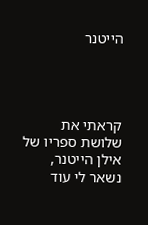הייטנר




קראתי את שלושת ספריו של אילן הייטנר, נשאר לי עוד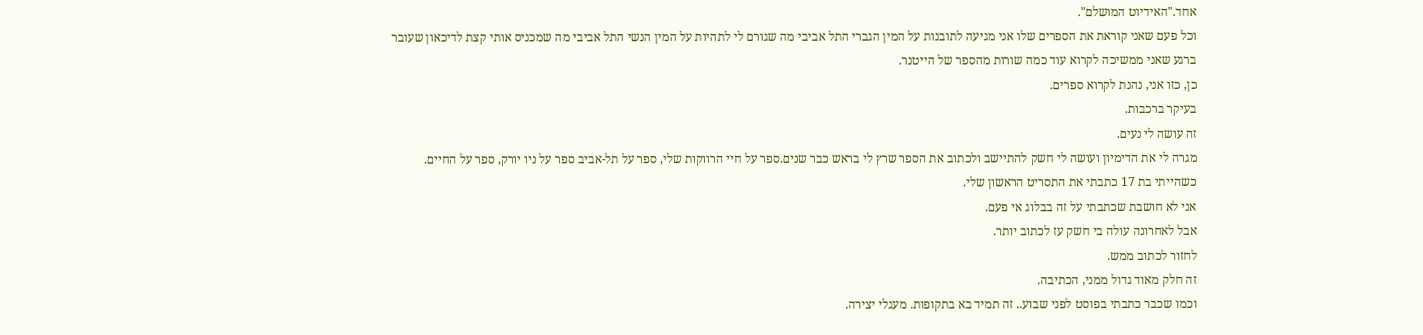אחד."האידיוט המושלם".
וכל פעם שאני קוראת את הספרים שלו אני מגיעה לתובנות על המין הגברי התל אביבי מה שגורם לי לתהיות על המין הנשי התל אביבי מה שמכניס אותי קצת לדיכאון שעובר ברגע שאני ממשיכה לקרוא עוד כמה שורות מהספר של הייטנר.
כן, כזו אני, נהנת לקרוא ספרים.
בעיקר ברכבות.
זה עושה לי נעים.
מגרה לי את הדימיון ועושה לי חשק להתיישב ולכתוב את הספר שרץ לי בראש כבר שנים.ספר על חיי הרווקות שלי, ספר על תל-אביב ספר על ניו יורק, ספר על החיים.
כשהייתי בת 17 כתבתי את התסריט הראשון שלי.
אני לא חושבת שכתבתי על זה בבלוג אי פעם.
אבל לאחרונה עולה בי חשק עז לכתוב יותר.
לחזור לכתוב ממש.
זה חלק מאוד גדול ממני, הכתיבה.
וכמו שכבר כתבתי בפוסט לפני שבוע.. זה תמיד בא בתקופות. מעגלי יצירה.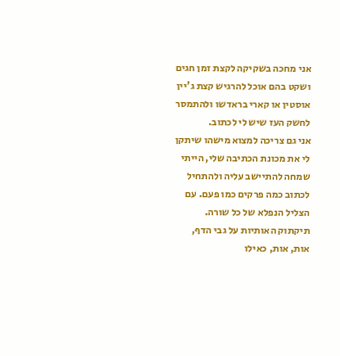אני מחכה בשקיקה לקצת זמן חגים ושקט בהם אוכל להרגיש קצת ג'יין אוסטין או קארי בראדשו ולהתמסר לחשק העז שיש לי לכתוב.
אני גם צריכה למצוא מישהו שיתקן לי את מכונת הכתיבה שלי, הייתי שמחה להתיישב עליה ולהתחיל לכתוב כמה פרקים כמו פעם. עם הצליל הנפלא של כל שורה. תיקתוק האותיות על גבי הדף, אות, אות, כאילו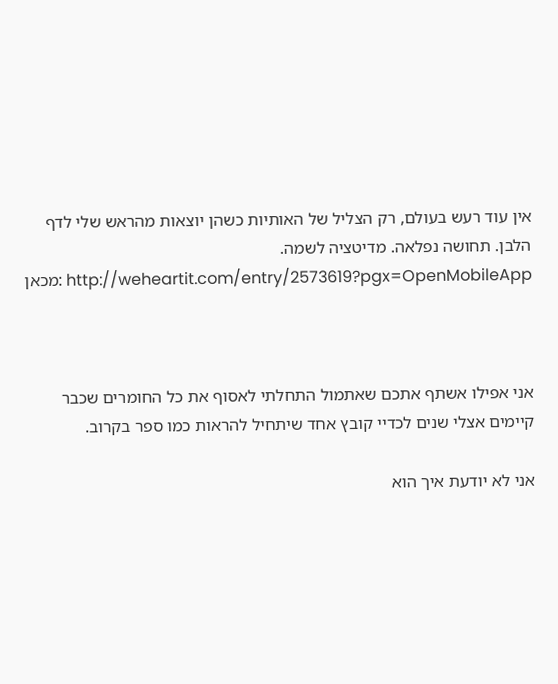אין עוד רעש בעולם, רק הצליל של האותיות כשהן יוצאות מהראש שלי לדף הלבן. תחושה נפלאה. מדיטציה לשמה.
 מכאן: http://weheartit.com/entry/2573619?pgx=OpenMobileApp



אני אפילו אשתף אתכם שאתמול התחלתי לאסוף את כל החומרים שכבר קיימים אצלי שנים לכדיי קובץ אחד שיתחיל להראות כמו ספר בקרוב.

אני לא יודעת איך הוא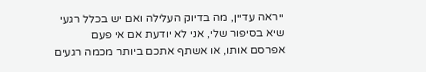ייראה עדיין, מה בדיוק העלילה ואם יש בכלל רגעי שיא בסיפור שלי, אני לא יודעת אם אי פעם אפרסם אותו, או אשתף אתכם ביותר מכמה רגעים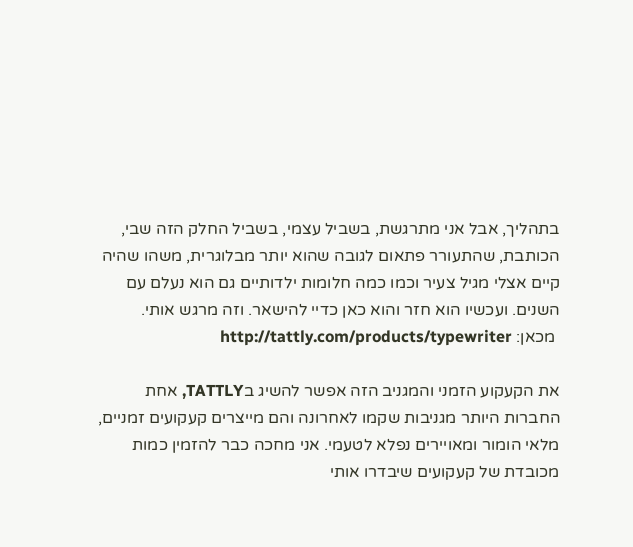בתהליך, אבל אני מתרגשת, בשביל עצמי, בשביל החלק הזה שבי, הכותבת, שהתעורר פתאום לגובה שהוא יותר מבלוגרית, משהו שהיה קיים אצלי מגיל צעיר וכמו כמה חלומות ילדותיים גם הוא נעלם עם השנים. ועכשיו הוא חזר והוא כאן כדיי להישאר. וזה מרגש אותי.
 מכאן: http://tattly.com/products/typewriter

את הקעקוע הזמני והמגניב הזה אפשר להשיג בTATTLY, אחת החברות היותר מגניבות שקמו לאחרונה והם מייצרים קעקועים זמניים, מלאי הומור ומאויירים נפלא לטעמי. אני מחכה כבר להזמין כמות מכובדת של קעקועים שיבדרו אותי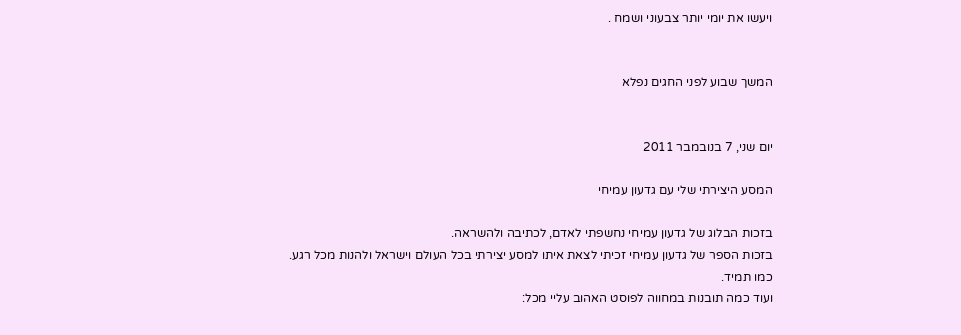ויעשו את יומי יותר צבעוני ושמח .


המשך שבוע לפני החגים נפלא


יום שני, 7 בנובמבר 2011

המסע היצירתי שלי עם גדעון עמיחי

בזכות הבלוג של גדעון עמיחי נחשפתי לאדם, לכתיבה ולהשראה.
בזכות הספר של גדעון עמיחי זכיתי לצאת איתו למסע יצירתי בכל העולם וישראל ולהנות מכל רגע.
כמו תמיד.
ועוד כמה תובנות במחווה לפוסט האהוב עליי מכל: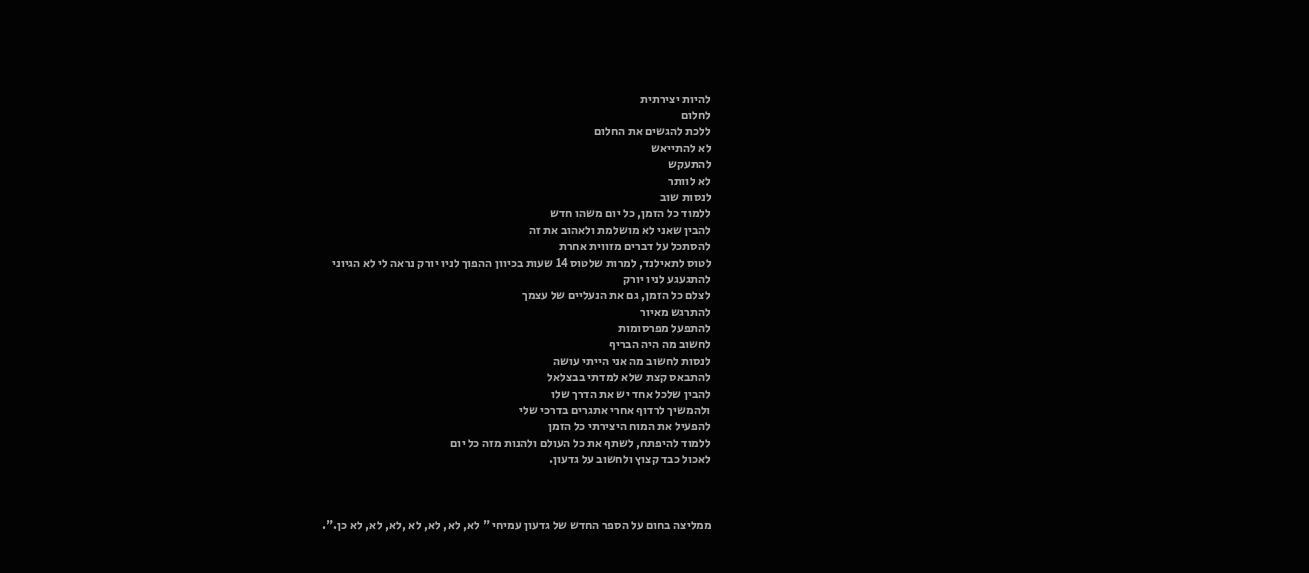להיות יצירתית
לחלום
ללכת להגשים את החלום
לא להתייאש
להתעקש
לא לוותר
לנסות שוב
ללמוד כל הזמן, כל יום משהו חדש
להבין שאני לא מושלמת ולאהוב את זה
להסתכל על דברים מזווית אחרת
לטוס לתאילנד, למרות שלטוס 14 שעות בכיוון ההפוך לניו יורק נראה לי לא הגיוני
להתגעגע לניו יורק
לצלם כל הזמן, גם את הנעליים של עצמך
להתרגש מאיור
להתפעל מפרסומות
לחשוב מה היה הבריף
לנסות לחשוב מה אני הייתי עושה
להתבאס קצת שלא למדתי בבצלאל
להבין שלכל אחד יש את הדרך שלו
ולהמשיך לרדוף אחרי אתגרים בדרכי שלי
להפעיל את המוח היצירתי כל הזמן
ללמוד להיפתח, לשתף את כל העולם ולהנות מזה כל יום
לאכול כבד קצוץ ולחשוב על גדעון.



ממליצה בחום על הספר החדש של גדעון עמיחי " לא, לא, לא, לא ,לא, לא, לא כן.".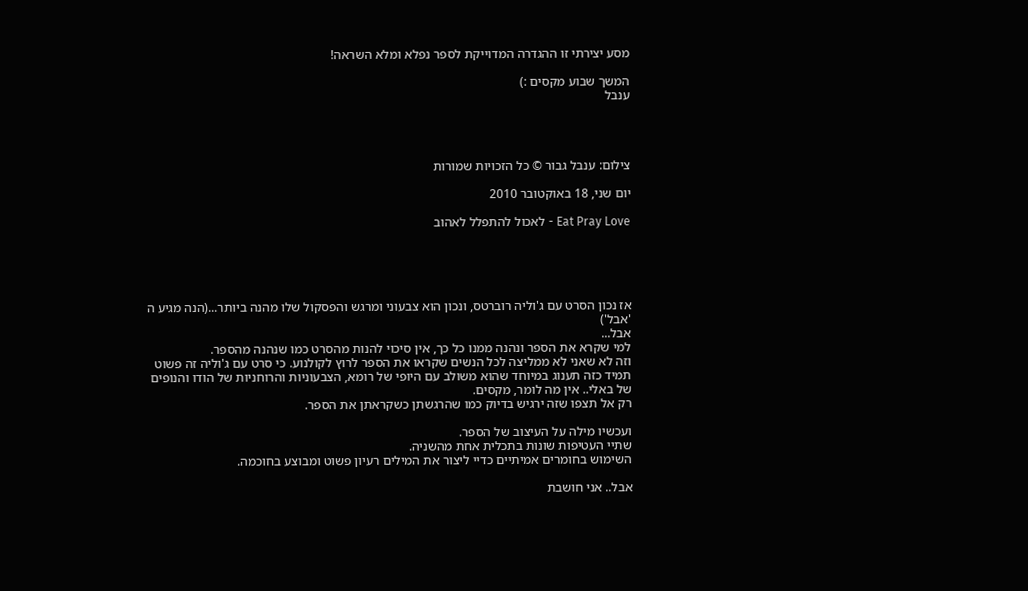מסע יצירתי זו ההגדרה המדוייקת לספר נפלא ומלא השראה!

המשך שבוע מקסים :)
ענבל




צילום: ענבל גבור © כל הזכויות שמורות

יום שני, 18 באוקטובר 2010

Eat Pray Love - לאכול להתפלל לאהוב





אז נכון הסרט עם ג'וליה רוברטס, ונכון הוא צבעוני ומרגש והפסקול שלו מהנה ביותר...(הנה מגיע ה 'אבל')
אבל...
למי שקרא את הספר ונהנה ממנו כל כך, אין סיכוי להנות מהסרט כמו שנהנה מהספר.
וזה לא שאני לא ממליצה לכל הנשים שקראו את הספר לרוץ לקולנוע. כי סרט עם ג'וליה זה פשוט תמיד כזה תענוג במיוחד שהוא משולב עם היופי של רומא, הצבעוניות והרוחניות של הודו והנופים של באלי.. אין מה לומר, מקסים.
רק אל תצפו שזה ירגיש בדיוק כמו שהרגשתן כשקראתן את הספר.

ועכשיו מילה על העיצוב של הספר.
שתיי העטיפות שונות בתכלית אחת מהשניה.
השימוש בחומרים אמיתיים כדיי ליצור את המילים רעיון פשוט ומבוצע בחוכמה.

אבל.. אני חושבת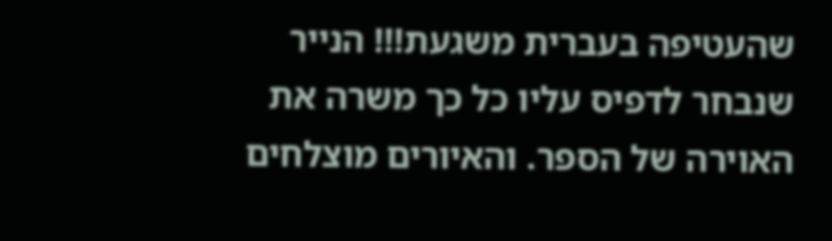שהעטיפה בעברית משגעת!!! הנייר שנבחר לדפיס עליו כל כך משרה את האוירה של הספר. והאיורים מוצלחים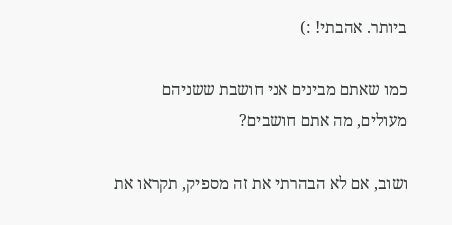ביותר. אהבתי! :)

כמו שאתם מבינים אני חושבת ששניהם מעולים, מה אתם חושבים?

ושוב, אם לא הבהרתי את זה מספיק, תקראו את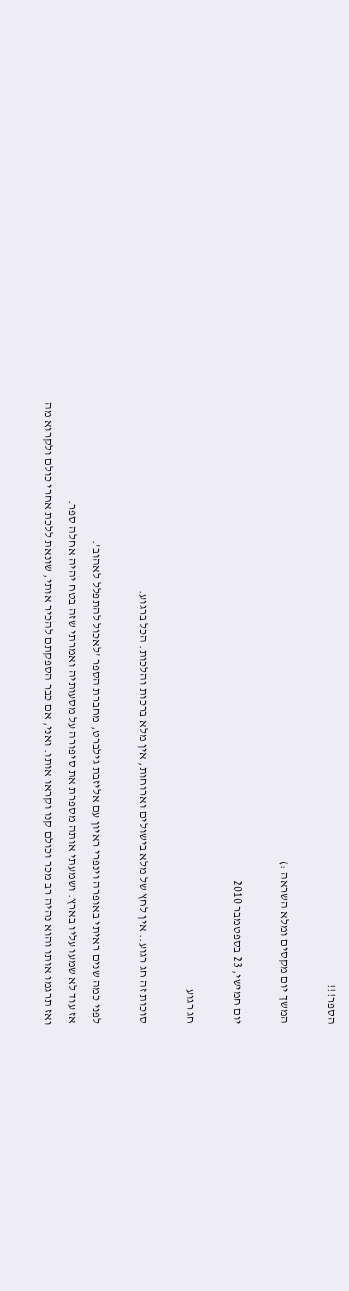הספר!!!

המשך יום מקסים ומלא השראה :)

יום חמישי, 23 בספטמבר 2010

חג רגוע

סוכות זה חג רגוע.. אין לחץ של מלא בישולים וארוחות, אין מלא ברכות והלכות. הכל ברגוע.

לפני כמה שנים ראיתי באופרה וינפרי ראיון עם אליזבת גילברט, מחברת הספר 'לאכול להתפלל לאהוב'.
אז עוד לא שמעו עליו בארץ. ושמעתי אותה מספרת את סיפורה על מסעותיה ואמרתי שזה בטח יהיה אחלה ספר.
ואז תרגמו אותו והוא נהיה רב מכר וכולם קנו וקראו אותו. ואני, אם כבר הספקתם להכיר אותי, שונאת ללכת אחרי כולם ולקרוא מה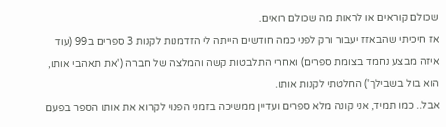שכולם קוראים או לראות מה שכולם רואים.
אז חיכיתי שהבאזז יעבור ורק לפני כמה חודשים הייתה לי הזדמנות לקנות 3 ספרים ב99 (עוד איזה מבצע נחמד בצומת ספרים) ואחרי התלבטות קשה והמלצה של חברה ('את תאהבי אותו, הוא בול בשבילך') החלטתי לקנות אותו.
אבל.. כמו תמיד, אני קונה מלא ספרים ועדיין ממשיכה בזמני הפנוי לקרוא את אותו הספר בפעם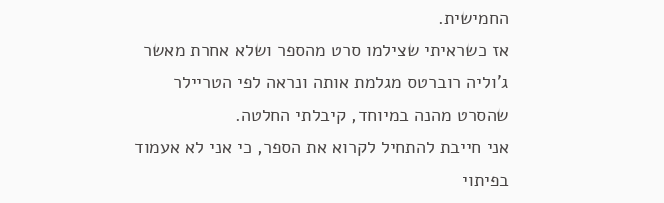החמישית.
אז כשראיתי שצילמו סרט מהספר ושלא אחרת מאשר ג'וליה רוברטס מגלמת אותה ונראה לפי הטריילר שהסרט מהנה במיוחד, קיבלתי החלטה.
אני חייבת להתחיל לקרוא את הספר, כי אני לא אעמוד בפיתוי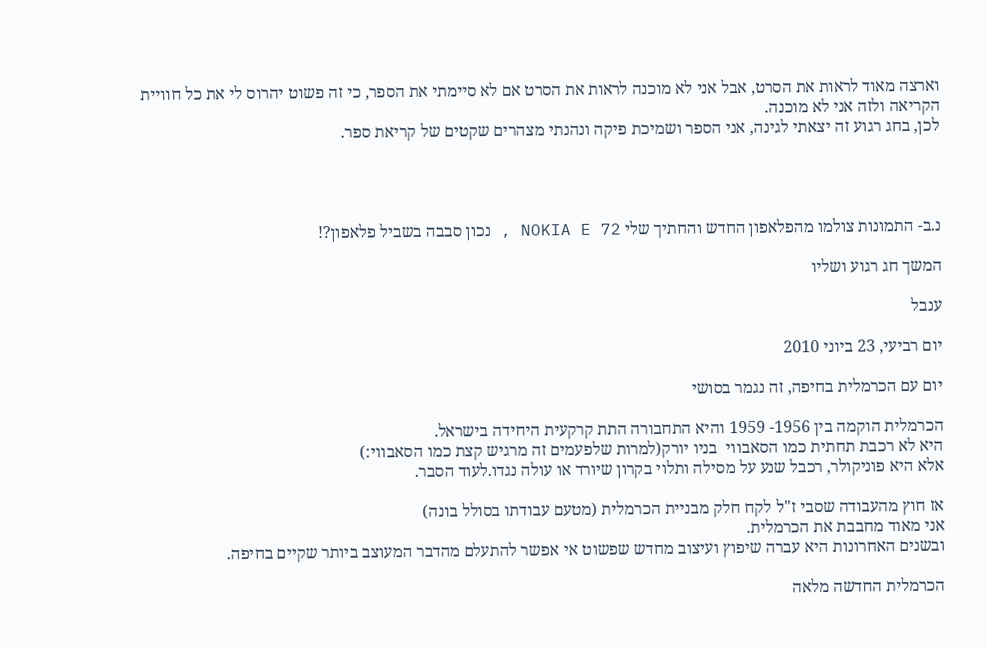וארצה מאוד לראות את הסרט, אבל אני לא מוכנה לראות את הסרט אם לא סיימתי את הספר, כי זה פשוט יהרוס לי את כל חוויית הקריאה ולזה אני לא מוכנה.
לכן, בחג רגוע זה יצאתי לגינה, אני הספר ושמיכת פיקה ונהנתי מצהרים שקטים של קריאת ספר.




נ.ב- התמונות צולמו מהפלאפון החדש והחתיך שלי NOKIA E 72 , נכון סבבה בשביל פלאפון?!

המשך חג רגוע ושליו

ענבל

יום רביעי, 23 ביוני 2010

יום עם הכרמלית בחיפה, זה נגמר בסושי

הכרמלית הוקמה בין 1956- 1959 והיא התחבורה התת קרקעית היחידה בישראל.
היא לא רכבת תחתית כמו הסאבווי  בניו יורק(למרות שלפעמים זה מרגיש קצת כמו הסאבווי:)
אלא היא פוניקולר, רכבל שנע על מסילה ותלוי בקרון שיורד או עולה נגדו.לעוד הסבר.

אז חוץ מהעבודה שסבי ז"ל לקח חלק מבניית הכרמלית (מטעם עבודתו בסולל בונה)
אני מאוד מחבבת את הכרמלית.
ובשנים האחרונות היא עברה שיפוץ ועיצוב מחדש שפשוט אי אפשר להתעלם מהדבר המעוצב ביותר שקיים בחיפה.

הכרמלית החדשה מלאה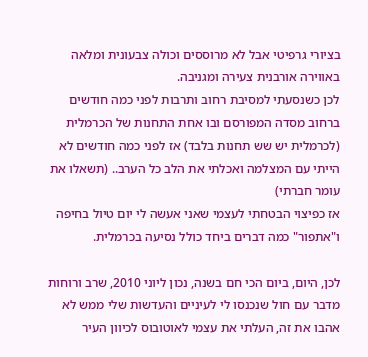בציורי גרפיטי אבל לא מרוססים וכולה צבעונית ומלאה באווירה אורבנית צעירה ומגניבה.
לכן כשנסעתי למסיבת רחוב ותרבות לפני כמה חודשים ברחוב מסדה המפורסם ובו אחת התחנות של הכרמלית (לכרמלית יש שש תחנות בלבד) אז לפני כמה חודשים לא הייתי עם המצלמה ואכלתי את הלב כל הערב.. (תשאלו את עומר חברתי)
אז כפיצוי הבטחתי לעצמי שאני אעשה לי יום טיול בחיפה ו"אתפור" כמה דברים ביחד כולל נסיעה בכרמלית.

לכן, היום, ביום הכי חם בשנה, נכון ליוני 2010, שרב ורוחות מדבר עם חול שנכנסו לי לעיניים והעדשות שלי ממש לא אהבו את זה, העלתי את עצמי לאוטובוס לכיוון העיר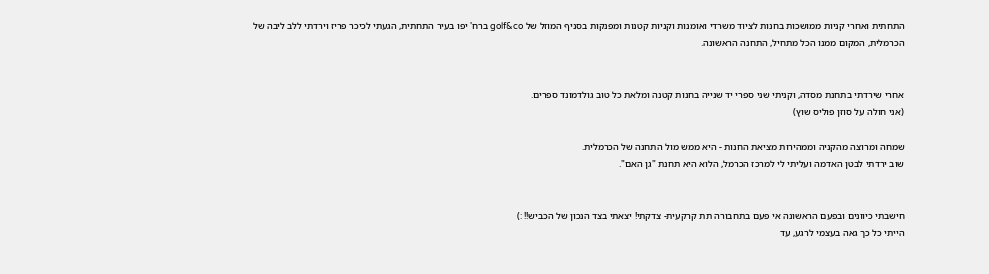התחתית ואחרי קניות ממושכות בחנות לציוד משרדי ואומנות וקניות קטנות ומפנקות בסניף המוזל של golf&co ברח' יפו בעיר התחתית, הגעתי לכיכר פריז וירדתי ללב ליבה של הכרמלית, המקום ממנו הכל מתחיל, התחנה הראשונה.


אחרי שירדתי בתחנת מסדה, וקניתי שני ספרי יד שנייה בחנות קטנה ומלאת כל טוב גולדמונד ספרים.
(אני חולה על סוזן פוליס שוץ)

שמחה ומרוצה מהקניה וממהירות מציאת החנות - היא ממש מול התחנה של הכרמלית.
שוב ירדתי לבטן האדמה ועליתי לי למרכז הכרמל, הלוא היא תחנת "גן האם".


חישבתי כיוונים ובפעם הראשונה אי פעם בתחבורה תת קרקעית- צדקתי! יצאתי בצד הנכון של הכביש!! :)
הייתי כל כך גאה בעצמי לרגע, עד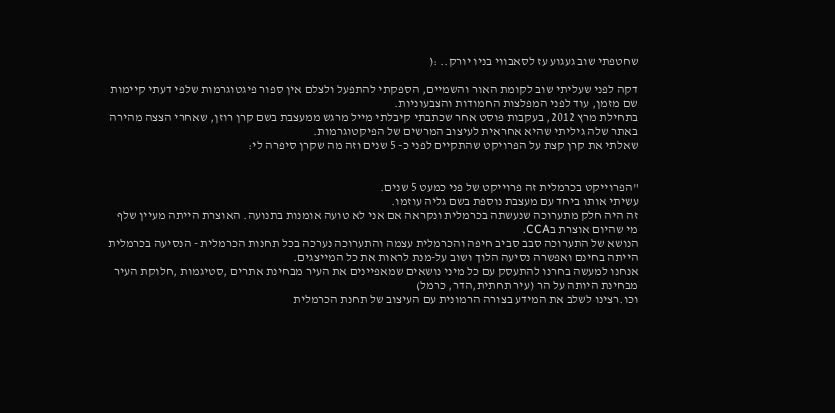שחטפתי שוב געגוע עז לסאבווי בניו יורק.. :(

דקה לפני שעליתי שוב לקומת האור והשמיים, הספקתי להתפעל ולצלם אין ספור פיגטוגרמות שלפי דעתי קיימות שם מזמן, עוד לפני המפלצות החמודות והצבעוניות.
בתחילת מרץ 2012, בעקבות פוסט אחר שכתבתי קיבלתי מייל מרגש ממעצבת בשם קרן רוזן, שאחרי הצצה מהירה באתר שלה גיליתי שהיא אחראית לעיצוב המרשים של הפיקטוגרמות.
שאלתי את קרן קצת על הפרויקט שהתקיים לפני כ- 5 שנים וזה מה שקרן סיפרה לי:


"הפרוייקט בכרמלית זה פרוייקט של פני כמעט 5 שנים.
עשיתי אותו ביחד עם מעצבת נוספת בשם גליה עוזמו.
זה היה חלק מתערוכה שנעשתה בכרמלית ונקראה אם אני לא טועה אומנות בתנועה. האוצרת הייתה מעיין שלף
מי שהיום אוצרת בCCA.
הנושא של התערוכה סבב סביב חיפה והכרמלית עצמה והתערוכה נערכה בכל תחנות הכרמלית - הנסיעה בכרמלית הייתה בחינם ואפשרה נסיעה הלוך ושוב על-מנת לראות את כל המייצגים.
אנחנו למעשה בחרנו להתעסק עם כל מיני נושאים שמאפיינים את העיר מבחינת אתרים ,סטיגמות ,חלוקת העיר מבחינת היותה על הר (עיר תחתית,הדר, כרמל)
וכו.רצינו לשלב את המידע בצורה הרמונית עם העיצוב של תחנת הכרמלית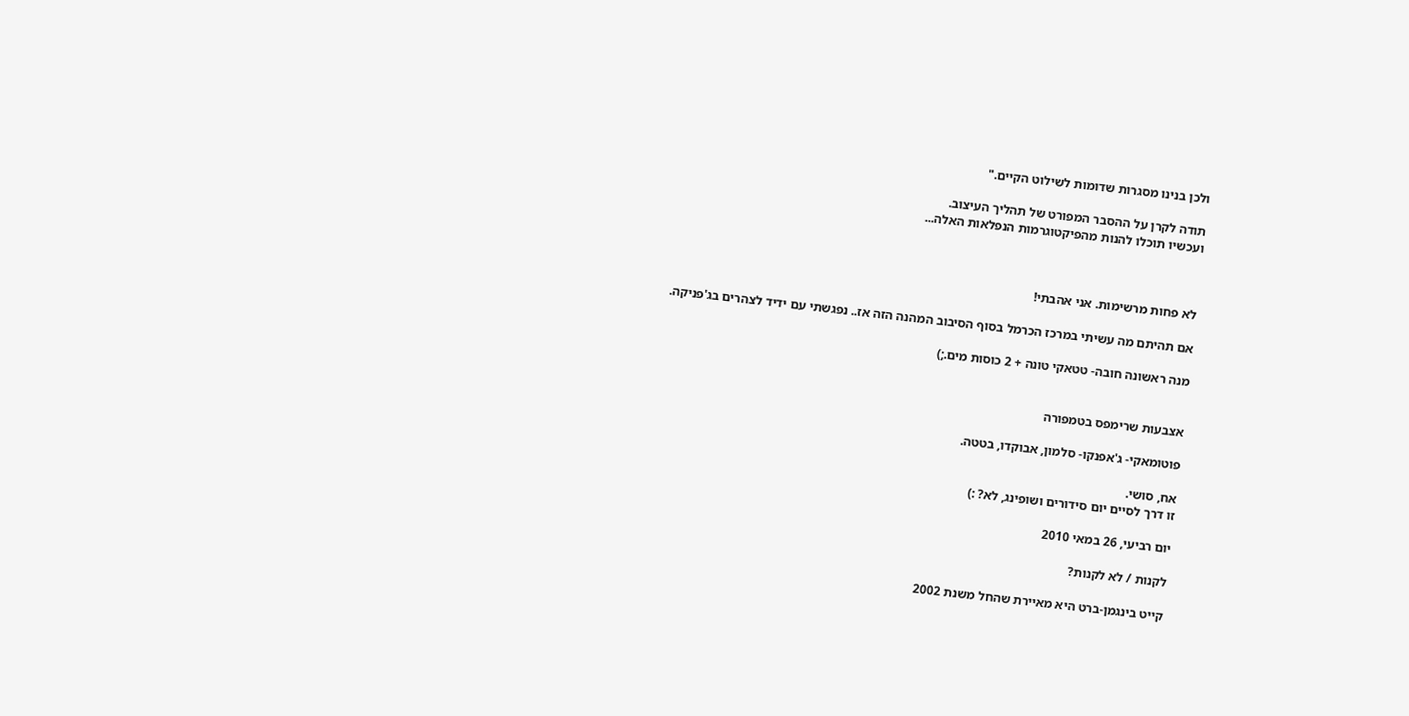ולכן בנינו מסגרות שדומות לשילוט הקיים."

תודה לקרן על ההסבר המפורט של תהליך העיצוב.
ועכשיו תוכלו להנות מהפיקטוגרמות הנפלאות האלה...



לא פחות מרשימות. אני אהבתי!

אם תהיתם מה עשיתי במרכז הכרמל בסוף הסיבוב המהנה הזה אז.. נפגשתי עם ידיד לצהרים בג'פניקה.

מנה ראשונה חובה- טטאקי טונה + 2 כוסות מים.;)


אצבעות שרימפס בטמפורה

פוטומאקי- ג'אפנקו- סלמון, אבוקדו, בטטה.

אח, סושי.
זו דרך לסיים יום סידורים ושופינג, לא? :)

יום רביעי, 26 במאי 2010

לקנות / לא לקנות?

קייט בינגמן-ברט היא מאיירת שהחל משנת 2002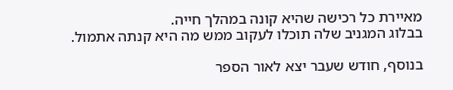מאיירת כל רכישה שהיא קונה במהלך חייה.
בבלוג המגניב שלה תוכלו לעקוב ממש מה היא קנתה אתמול.

בנוסף, חודש שעבר יצא לאור הספר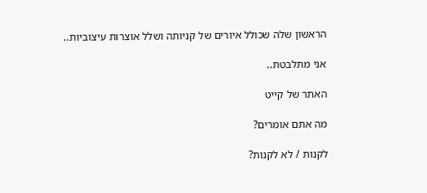הראשון שלה שכולל איורים של קניותה ושלל אוצרות עיצוביות..

אני מתלבטת..

האתר של קייט

מה אתם אומרים?

לקנות / לא לקנות?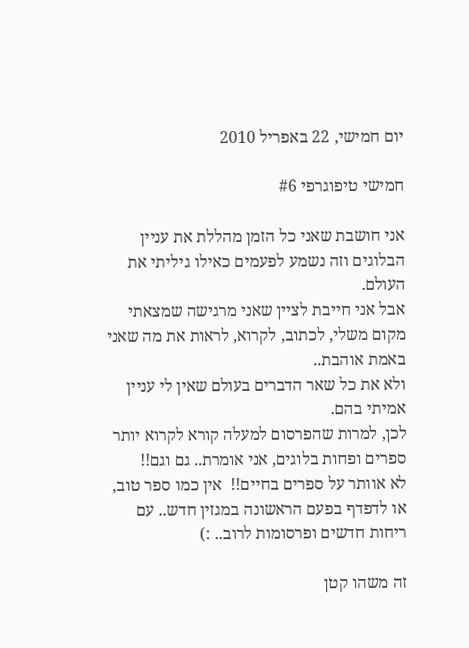יום חמישי, 22 באפריל 2010

חמישי טיפוגרפי #6

אני חושבת שאני כל הזמן מהללת את עניין הבלוגים וזה נשמע לפעמים כאילו גיליתי את העולם.
אבל אני חייבת לציין שאני מרגישה שמצאתי מקום משלי, לכתוב, לקרוא, לראות את מה שאני באמת אוהבת..
ולא את כל שאר הדברים בעולם שאין לי עניין אמיתי בהם.
לכן, למרות שהפרסום למעלה קורא לקרוא יותר ספרים ופחות בלוגים, אני אומרת.. גם וגם!!
לא אוותר על ספרים בחיים!!  אין כמו ספר טוב, או לדפדף בפעם הראשונה במגזין חדש.. עם ריחות חדשים ופרסומות לרוב.. :)

זה משהו קטן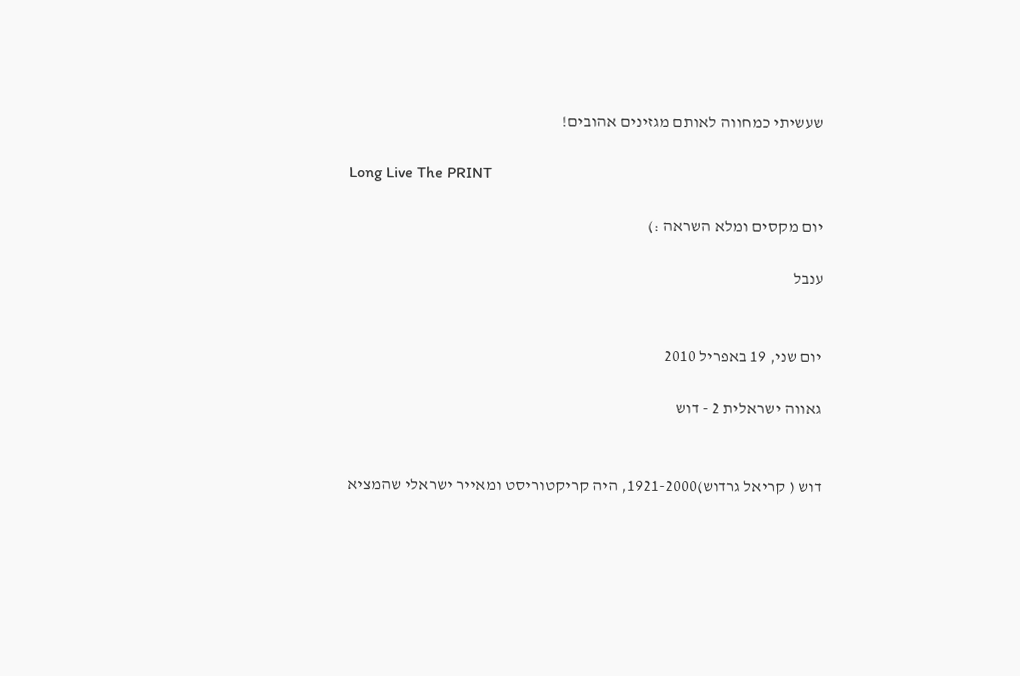שעשיתי כמחווה לאותם מגזינים אהובים!

Long Live The PRINT

יום מקסים ומלא השראה :)

ענבל


יום שני, 19 באפריל 2010

גאווה ישראלית 2 - דוש


דוש ( קריאל גרדוש)1921-2000, היה קריקטוריסט ומאייר ישראלי שהמציא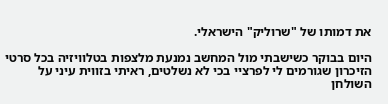את דמותו של "שרוליק" הישראלי.

היום בבוקר כשישבתי מול המחשב נמנעת מלצפות בטלוויזיה בכל סרטי הזיכרון שגורמים לי לפרציי בכי לא נשלטים, ראיתי בזווית עיני על השולחן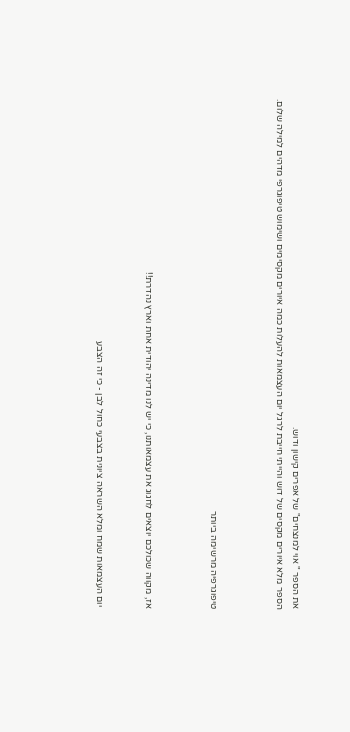את הספר " אוי למנצחים" של אפרים קישון ודוש.
הספר מלא איורים מקסים של דוש והייתי חייבת לרגל יום העצמאות להעלות כמה איורים מקסימים ושימוש טיפוגרפי מדהים למילה שלום.



טיפוגרפיה מרשימה ביותר



אז, מקווה שכולכם יוצאים לחגוג את עצמאותנו, כי יש לנו מדינה יהודית אחת וארץ נהדרת!!


 יום העצמאות שמח ומלא השראה ציונית בצבעי כחול לבן - כי זה הצבע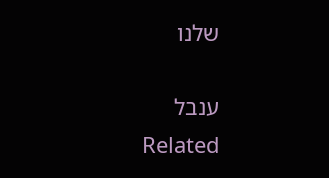שלנו

ענבל
Related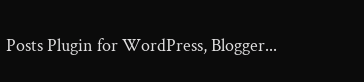Posts Plugin for WordPress, Blogger...